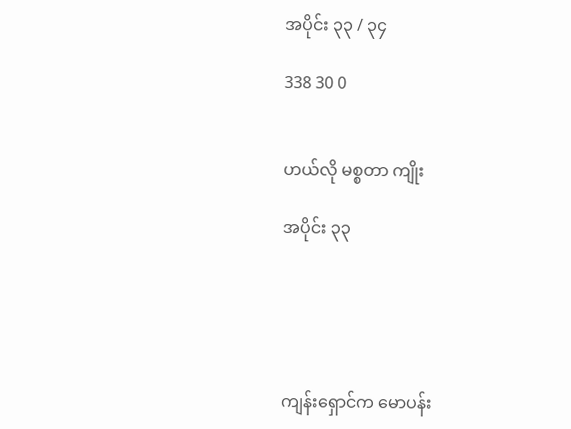အပိုင်း ၃၃ / ၃၄

338 30 0


ဟယ်လို မစ္စတာ ကျိုး

အပိုင်း ၃၃





ကျန်းရှောင်က မောပန်း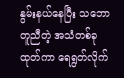နွမ်းနယ်နေပြီး သဘောတူညီတဲ့ အသံတစ်ခု ထုတ်ကာ ရေရွတ်လိုက်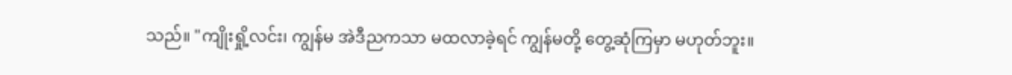သည်။ "ကျိုးရှို့လင်း၊ ကျွန်မ အဲဒီညကသာ မထလာခဲ့ရင် ကျွန်မတို့ တွေ့ဆုံကြမှာ မဟုတ်ဘူး။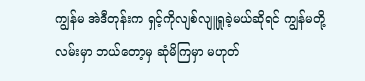ကျွန်မ အဲဒီတုန်းက ရှင့်ကိုလျစ်လျူရှုခဲ့မယ်ဆိုရင် ကျွန်မတို့လမ်းမှာ ဘယ်တော့မှ ဆုံမိကြမှာ မဟုတ်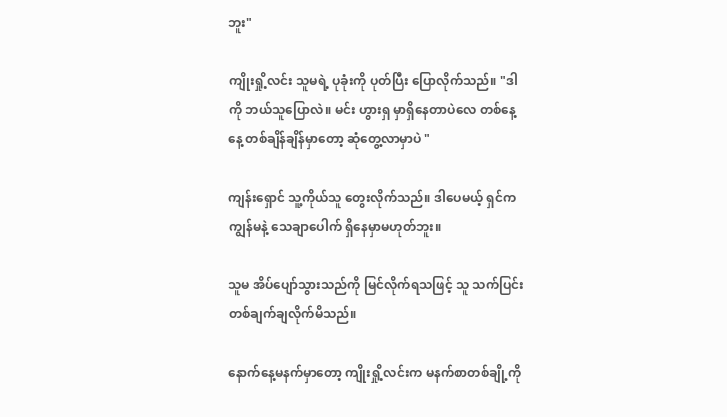ဘူး"

ကျိုးရှို့လင်း သူမရဲ့ ပုခုံးကို ပုတ်ပြီး ပြောလိုက်သည်။ "ဒါကို ဘယ်သူပြောလဲ။ မင်း ဟွားရှ မှာရှိနေတာပဲလေ တစ်နေ့နေ့ တစ်ချိန်ချိန်မှာတော့ ဆုံတွေ့လာမှာပဲ "

ကျန်းရှောင် သူ့ကိုယ်သူ တွေးလိုက်သည်။ ဒါပေမယ့် ရှင်က ကျွန်မနဲ့ သေချာပေါက် ရှိနေမှာမဟုတ်ဘူး။

သူမ အိပ်ပျော်သွားသည်ကို မြင်လိုက်ရသဖြင့် သူ သက်ပြင်းတစ်ချက်ချလိုက်မိသည်။

နောက်နေ့မနက်မှာတော့ ကျိုးရှို့လင်းက မနက်စာတစ်ချို့ကို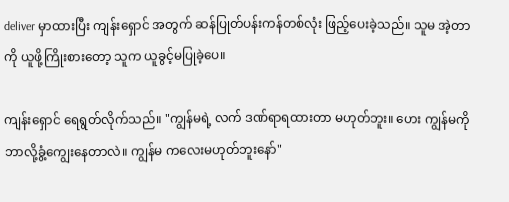deliver မှာထားပြီး ကျန်းရှောင် အတွက် ဆန်ပြုတ်ပန်းကန်တစ်လုံး ဖြည့်ပေးခဲ့သည်။ သူမ အဲ့တာကို ယူဖို့ကြိုးစားတော့ သူက ယူခွင့်မပြုခဲ့ပေ။

ကျန်းရှောင် ရေရွတ်လိုက်သည်။ "ကျွန်မရဲ့ လက် ဒဏ်ရာရထားတာ မဟုတ်ဘူး။ ဟေး ကျွန်မကို ဘာလို့ခွံ့ကျွေးနေတာလဲ။ ကျွန်မ ကလေးမဟုတ်ဘူးနော်"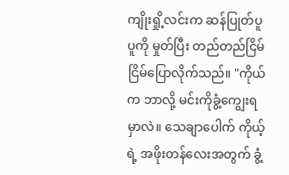ကျိုးရှို့လင်းက ဆန်ပြုတ်ပူပူကို မှုတ်ပြီး တည်တည်ငြိမ်ငြိမ်ပြောလိုက်သည်။ "ကိုယ်က ဘာလို့ မင်းကိုခွံ့ကျွေးရမှာလဲ။ သေချာပေါက် ကိုယ့် ရဲ့ အဖိုးတန်လေးအတွက် ခွံ့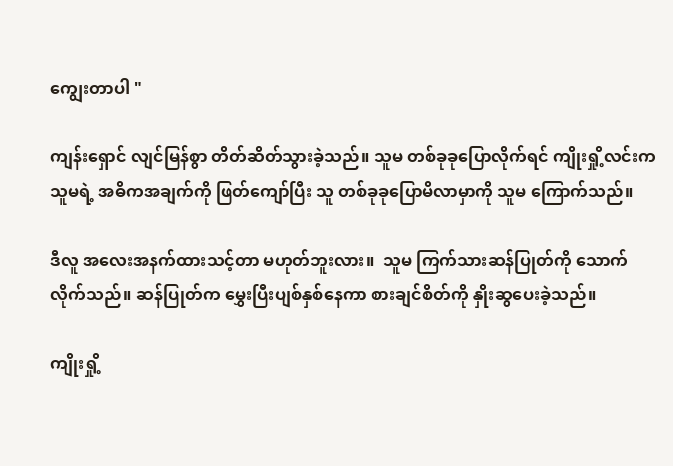ကျွေးတာပါ "

ကျန်းရှောင် လျင်မြန်စွာ တိတ်ဆိတ်သွားခဲ့သည်။ သူမ တစ်ခုခုပြောလိုက်ရင် ကျိုးရှို့လင်းက သူမရဲ့ အဓိကအချက်ကို ဖြတ်ကျော်ပြီး သူ တစ်ခုခုပြောမိလာမှာကို သူမ ကြောက်သည်။

ဒီလူ အလေးအနက်ထားသင့်တာ မဟုတ်ဘူးလား။  သူမ ကြက်သားဆန်ပြုတ်ကို သောက်လိုက်သည်။ ဆန်ပြုတ်က မွှေးပြီးပျစ်နှစ်နေကာ စားချင်စိတ်ကို နှိုးဆွပေးခဲ့သည်။

ကျိုးရှို့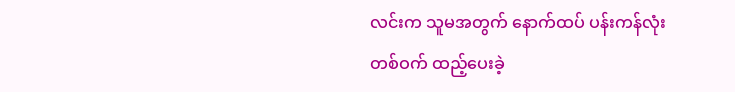လင်းက သူမအတွက် နောက်ထပ် ပန်းကန်လုံးတစ်ဝက် ထည့်ပေးခဲ့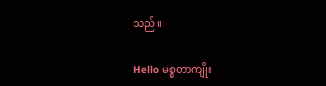သည်။

Hello မစ္စတာကျိုး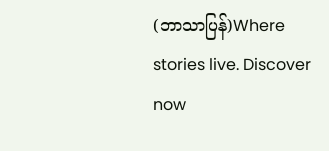(ဘာသာပြန်)Where stories live. Discover now